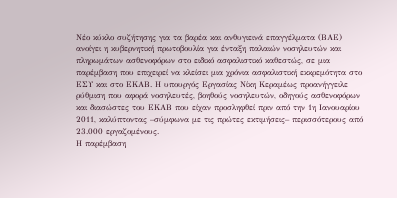Νέο κύκλο συζήτησης για τα βαρέα και ανθυγιεινά επαγγέλματα (ΒΑΕ) ανοίγει η κυβερνητική πρωτοβουλία για ένταξη παλαιών νοσηλευτών και πληρωμάτων ασθενοφόρων στο ειδικό ασφαλιστικό καθεστώς, σε μια παρέμβαση που επιχειρεί να κλείσει μια χρόνια ασφαλιστική εκκρεμότητα στο ΕΣΥ και στο ΕΚΑΒ. Η υπουργός Εργασίας Νίκη Κεραμέως προανήγγειλε ρύθμιση που αφορά νοσηλευτές, βοηθούς νοσηλευτών, οδηγούς ασθενοφόρων και διασώστες του ΕΚΑΒ που είχαν προσληφθεί πριν από την 1η Ιανουαρίου 2011, καλύπτοντας –σύμφωνα με τις πρώτες εκτιμήσεις– περισσότερους από 23.000 εργαζομένους.
Η παρέμβαση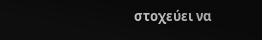στοχεύει να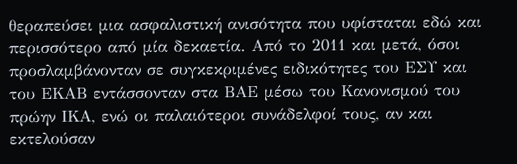θεραπεύσει μια ασφαλιστική ανισότητα που υφίσταται εδώ και περισσότερο από μία δεκαετία. Από το 2011 και μετά, όσοι προσλαμβάνονταν σε συγκεκριμένες ειδικότητες του ΕΣΥ και του ΕΚΑΒ εντάσσονταν στα ΒΑΕ μέσω του Κανονισμού του πρώην ΙΚΑ, ενώ οι παλαιότεροι συνάδελφοί τους, αν και εκτελούσαν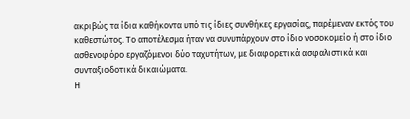ακριβώς τα ίδια καθήκοντα υπό τις ίδιες συνθήκες εργασίας, παρέμεναν εκτός του καθεστώτος. Το αποτέλεσμα ήταν να συνυπάρχουν στο ίδιο νοσοκομείο ή στο ίδιο ασθενοφόρο εργαζόμενοι δύο ταχυτήτων, με διαφορετικά ασφαλιστικά και συνταξιοδοτικά δικαιώματα.
Η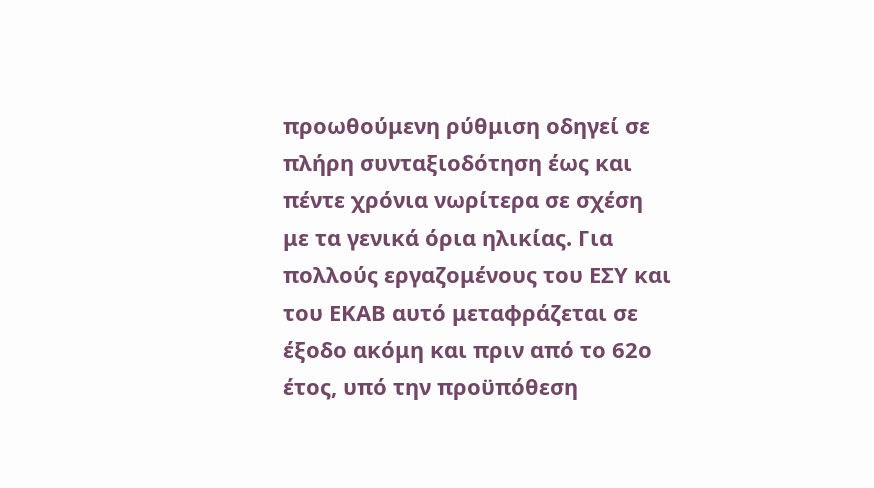προωθούμενη ρύθμιση οδηγεί σε πλήρη συνταξιοδότηση έως και πέντε χρόνια νωρίτερα σε σχέση με τα γενικά όρια ηλικίας. Για πολλούς εργαζομένους του ΕΣΥ και του ΕΚΑΒ αυτό μεταφράζεται σε έξοδο ακόμη και πριν από το 62ο έτος, υπό την προϋπόθεση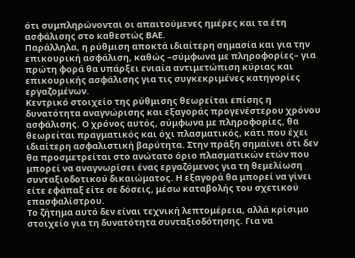ότι συμπληρώνονται οι απαιτούμενες ημέρες και τα έτη ασφάλισης στο καθεστώς ΒΑΕ.
Παράλληλα, η ρύθμιση αποκτά ιδιαίτερη σημασία και για την επικουρική ασφάλιση, καθώς –σύμφωνα με πληροφορίες– για πρώτη φορά θα υπάρξει ενιαία αντιμετώπιση κύριας και επικουρικής ασφάλισης για τις συγκεκριμένες κατηγορίες εργαζομένων.
Κεντρικό στοιχείο της ρύθμισης θεωρείται επίσης η δυνατότητα αναγνώρισης και εξαγοράς προγενέστερου χρόνου ασφάλισης. Ο χρόνος αυτός, σύμφωνα με πληροφορίες, θα θεωρείται πραγματικός και όχι πλασματικός, κάτι που έχει ιδιαίτερη ασφαλιστική βαρύτητα. Στην πράξη σημαίνει ότι δεν θα προσμετρείται στο ανώτατο όριο πλασματικών ετών που μπορεί να αναγνωρίσει ένας εργαζόμενος για τη θεμελίωση συνταξιοδοτικού δικαιώματος. Η εξαγορά θα μπορεί να γίνει είτε εφάπαξ είτε σε δόσεις, μέσω καταβολής του σχετικού επασφαλίστρου.
Το ζήτημα αυτό δεν είναι τεχνική λεπτομέρεια, αλλά κρίσιμο στοιχείο για τη δυνατότητα συνταξιοδότησης. Για να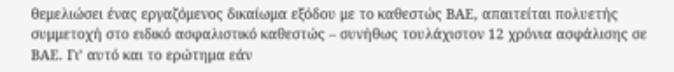θεμελιώσει ένας εργαζόμενος δικαίωμα εξόδου με το καθεστώς ΒΑΕ, απαιτείται πολυετής συμμετοχή στο ειδικό ασφαλιστικό καθεστώς – συνήθως τουλάχιστον 12 χρόνια ασφάλισης σε ΒΑΕ. Γι’ αυτό και το ερώτημα εάν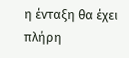η ένταξη θα έχει πλήρη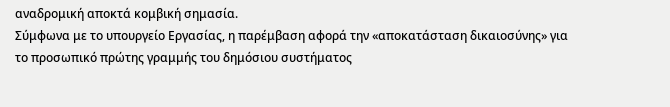αναδρομική αποκτά κομβική σημασία.
Σύμφωνα με το υπουργείο Εργασίας, η παρέμβαση αφορά την «αποκατάσταση δικαιοσύνης» για το προσωπικό πρώτης γραμμής του δημόσιου συστήματος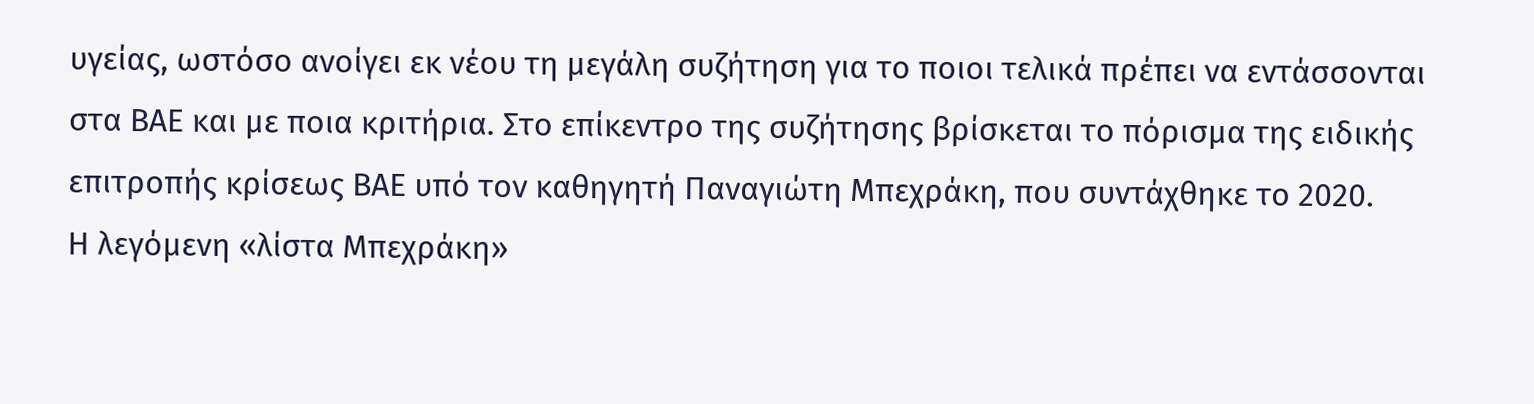υγείας, ωστόσο ανοίγει εκ νέου τη μεγάλη συζήτηση για το ποιοι τελικά πρέπει να εντάσσονται στα ΒΑΕ και με ποια κριτήρια. Στο επίκεντρο της συζήτησης βρίσκεται το πόρισμα της ειδικής επιτροπής κρίσεως ΒΑΕ υπό τον καθηγητή Παναγιώτη Μπεχράκη, που συντάχθηκε το 2020.
Η λεγόμενη «λίστα Μπεχράκη»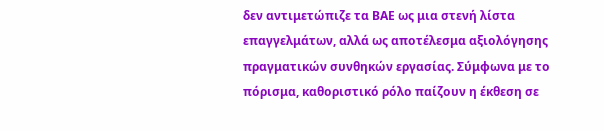δεν αντιμετώπιζε τα ΒΑΕ ως μια στενή λίστα επαγγελμάτων, αλλά ως αποτέλεσμα αξιολόγησης πραγματικών συνθηκών εργασίας. Σύμφωνα με το πόρισμα, καθοριστικό ρόλο παίζουν η έκθεση σε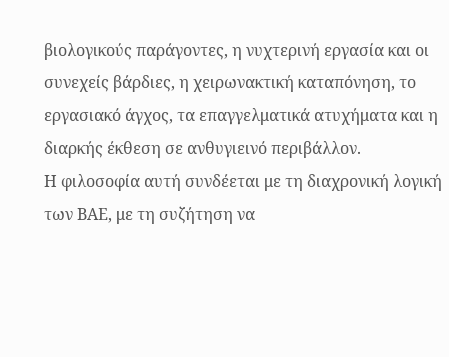βιολογικούς παράγοντες, η νυχτερινή εργασία και οι συνεχείς βάρδιες, η χειρωνακτική καταπόνηση, το εργασιακό άγχος, τα επαγγελματικά ατυχήματα και η διαρκής έκθεση σε ανθυγιεινό περιβάλλον.
Η φιλοσοφία αυτή συνδέεται με τη διαχρονική λογική των ΒΑΕ, με τη συζήτηση να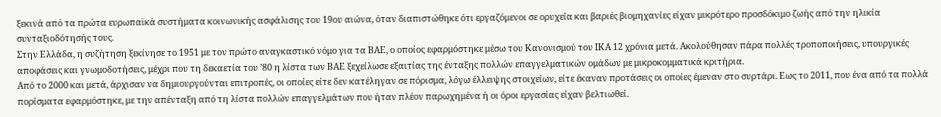ξεκινά από τα πρώτα ευρωπαϊκά συστήματα κοινωνικής ασφάλισης του 19ου αιώνα, όταν διαπιστώθηκε ότι εργαζόμενοι σε ορυχεία και βαριές βιομηχανίες είχαν μικρότερο προσδόκιμο ζωής από την ηλικία συνταξιοδότησής τους.
Στην Ελλάδα, η συζήτηση ξεκίνησε το 1951 με τον πρώτο αναγκαστικό νόμο για τα ΒΑΕ, ο οποίος εφαρμόστηκε μέσω του Κανονισμού του ΙΚΑ 12 χρόνια μετά. Ακολούθησαν πάρα πολλές τροποποιήσεις, υπουργικές αποφάσεις και γνωμοδοτήσεις, μέχρι που τη δεκαετία του ’80 η λίστα των ΒΑΕ ξεχείλωσε εξαιτίας της ένταξης πολλών επαγγελματικών ομάδων με μικροκομματικά κριτήρια.
Από το 2000 και μετά, άρχισαν να δημιουργούνται επιτροπές, οι οποίες είτε δεν κατέληγαν σε πόρισμα, λόγω έλλειψης στοιχείων, είτε έκαναν προτάσεις οι οποίες έμεναν στο συρτάρι. Εως το 2011, που ένα από τα πολλά πορίσματα εφαρμόστηκε, με την απένταξη από τη λίστα πολλών επαγγελμάτων που ήταν πλέον παρωχημένα ή οι όροι εργασίας είχαν βελτιωθεί.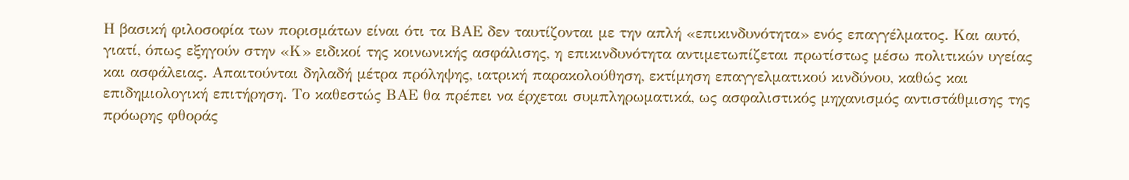Η βασική φιλοσοφία των πορισμάτων είναι ότι τα ΒΑΕ δεν ταυτίζονται με την απλή «επικινδυνότητα» ενός επαγγέλματος. Και αυτό, γιατί, όπως εξηγούν στην «Κ» ειδικοί της κοινωνικής ασφάλισης, η επικινδυνότητα αντιμετωπίζεται πρωτίστως μέσω πολιτικών υγείας και ασφάλειας. Απαιτούνται δηλαδή μέτρα πρόληψης, ιατρική παρακολούθηση, εκτίμηση επαγγελματικού κινδύνου, καθώς και επιδημιολογική επιτήρηση. Το καθεστώς ΒΑΕ θα πρέπει να έρχεται συμπληρωματικά, ως ασφαλιστικός μηχανισμός αντιστάθμισης της πρόωρης φθοράς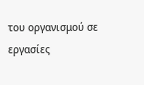του οργανισμού σε εργασίες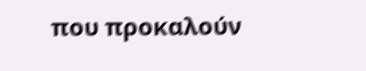που προκαλούν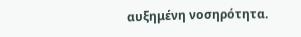αυξημένη νοσηρότητα.